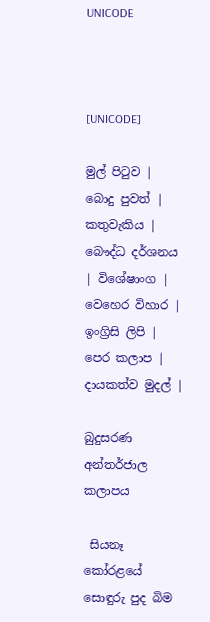UNICODE



[UNICODE]

මුල් පිටුව | බොදු පුවත් | කතුවැකිය | බෞද්ධ දර්ශනය | විශේෂාංග | වෙහෙර විහාර | ඉංග්‍රිසි ලිපි | පෙර කලාප | දායකත්ව මුදල් |

බුදුසරණ අන්තර්ජාල කලාපය

 සියනෑ කෝරළයේ සොඳුරු පුද බිම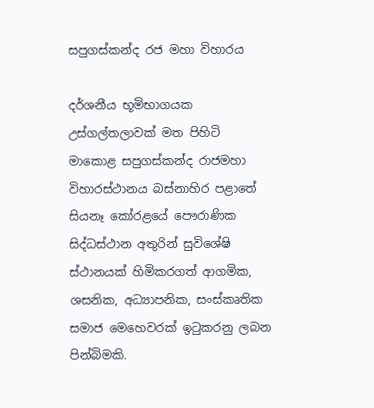සපුගස්කන්ද රජ මහා විහාරය

දර්ශනීය භූමිභාගයක උස්ගල්තලාවක් මත පිහිටි මාකොළ සපුගස්කන්ද රාජමහා විහාරස්ථානය බස්නාහිර පළාතේ සියනෑ කෝරළයේ පෞරාණික සිද්ධස්ථාන අතුරින් සුවිශේෂි ස්ථානයක් හිමිකරගත් ආගමික, ශසනික, අධ්‍යාපනික, සංස්කෘතික සමාජ මෙහෙවරක් ඉටුකරනු ලබන පින්බිමකි.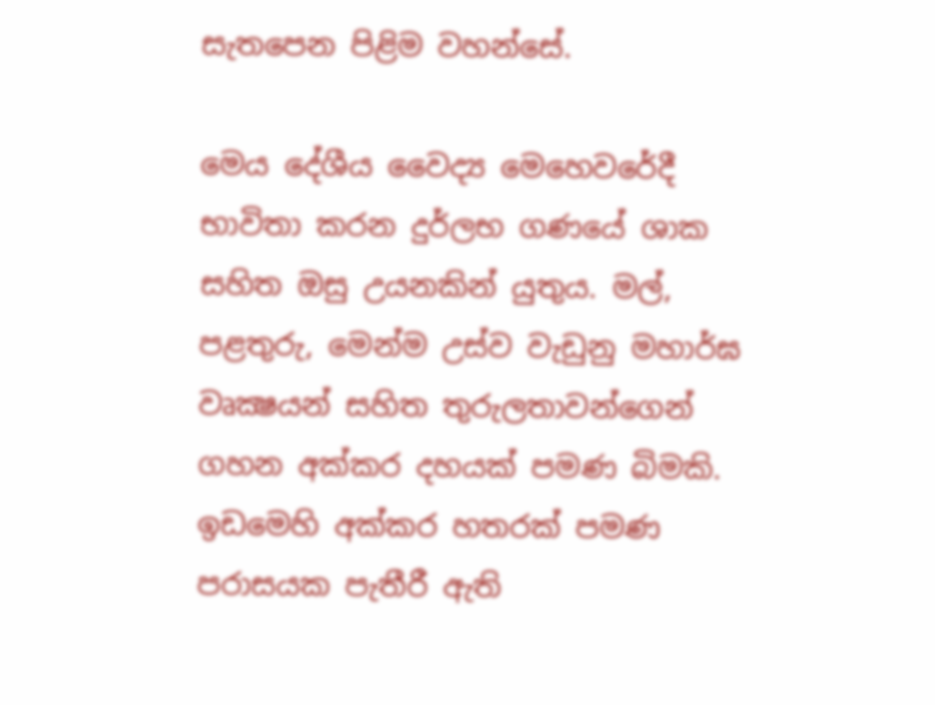සැතපෙන පිළිම වහන්සේ.

මෙය දේශීය වෛද්‍ය මෙහෙවරේදී භාවිතා කරන දුර්ලභ ගණයේ ශාක සහිත ඔසු උයනකින් යුතුය. මල්, පළතුරු, මෙන්ම උස්ව වැඩුනු මහාර්ඝ වෘක්‍ෂයන් සහිත තුරුලතාවන්ගෙන් ගහන අක්කර දහයක් පමණ බිමකි. ඉඩමෙහි අක්කර හතරක් පමණ පරාසයක පැතීරී ඇති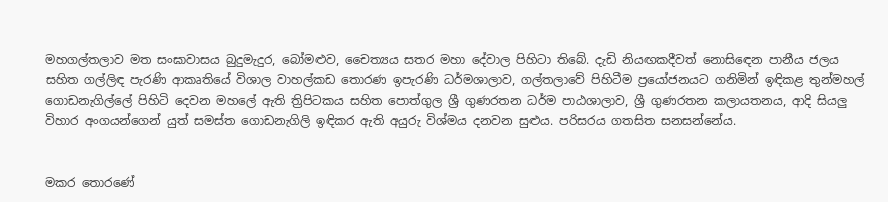මහගල්තලාව මත සංඝාවාසය බුදුමැදුර, බෝමළුව, චෛත්‍යය සතර මහා දේවාල පිහිටා තිබේ. දැඩි නියඟකදීවත් නොසිඳෙන පානීය ජලය සහිත ගල්ලිඳ පැරණි ආකෘතියේ විශාල වාහල්කඩ තොරණ ඉපැරණි ධර්මශාලාව, ගල්තලාවේ පිහිටීම ප්‍රයෝජනයට ගනිමින් ඉඳිකළ තුන්මහල් ගොඩනැගිල්ලේ පිහිටි දෙවන මහලේ ඇති ත්‍රිපිටකය සහිත පොත්ගුල ශ්‍රී ගුණරතන ධර්ම පාඨශාලාව, ශ්‍රී ගුණරතන කලායතනය, ආදි සියලු විහාර අංගයන්ගෙන් යුත් සමස්ත ගොඩනැගිලි ඉඳිකර ඇති අයුරු විශ්මය දනවන සුළුය. පරිසරය ගතසිත සනසන්නේය.


මකර තොරණේ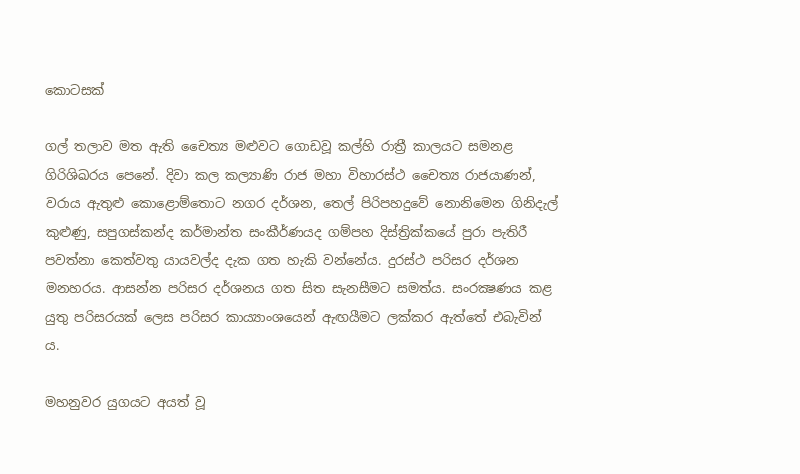කොටසක්

ගල් තලාව මත ඇති චෛත්‍ය මළුවට ගොඩවූ කල්හි රාත්‍රී කාලයට සමනළ ගිරිශිඛරය පෙනේ. දිවා කල කල්‍යාණි රාජ මහා විහාරස්ථ චෛත්‍ය රාජයාණන්, වරාය ඇතුළු කොළොම්තොට නගර දර්ශන, තෙල් පිරිපහදුවේ නොනිමෙන ගිනිදැල් කුළුණු, සපුගස්කන්ද කර්මාන්ත සංකීර්ණයද ගම්පහ දිස්ත්‍රික්කයේ පුරා පැතිරී පවත්නා කෙත්වතු යායවල්ද දැක ගත හැකි වන්නේය. දුරස්ථ පරිසර දර්ශන මනහරය. ආසන්න පරිසර දර්ශනය ගත සිත සැනසීමට සමත්ය. සංරක්‍ෂණය කළ යුතු පරිසරයක් ලෙස පරිසර කාය්‍යාංශයෙන් ඇඟයීමට ලක්කර ඇත්තේ එබැවින් ය.

මහනුවර යුගයට අයත් වූ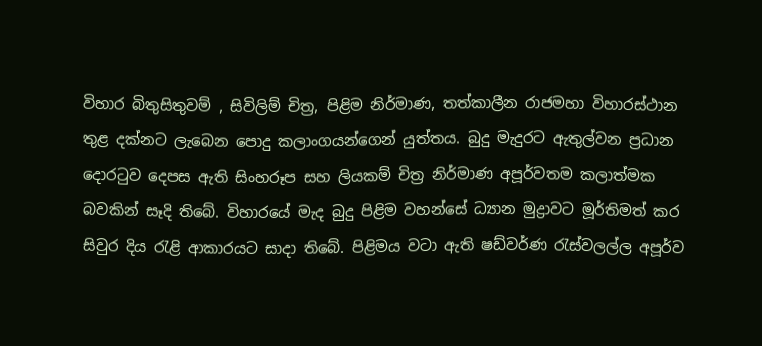විහාර බිතුසිතුවම් , සිවිලිම් චිත්‍ර, පිළිම නිර්මාණ, තත්කාලීන රාජමහා විහාරස්ථාන තුළ දක්නට ලැබෙන පොදු කලාංගයන්ගෙන් යුත්තය. බුදු මැදුරට ඇතුල්වන ප්‍රධාන දොරටුව දෙපස ඇති සිංහරූප සහ ලියකම් චිත්‍ර නිර්මාණ අපූර්වතම කලාත්මක බවකින් සෑදි තිබේ. විහාරයේ මැද බුදු පිළිම වහන්සේ ධ්‍යාන මුද්‍රාවට මූර්තිමත් කර සිවුර දිය රැළි ආකාරයට සාදා තිබේ. පිළිමය වටා ඇති ෂඩ්වර්ණ රැස්වලල්ල අපූර්ව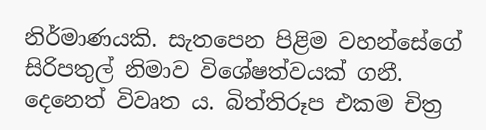නිර්මාණයකි. සැතපෙන පිළිම වහන්සේගේ සිරිපතුල් නිමාව විශේෂත්වයක් ගනී. දෙනෙත් විවෘත ය. බිත්තිරූප එකම චිත්‍ර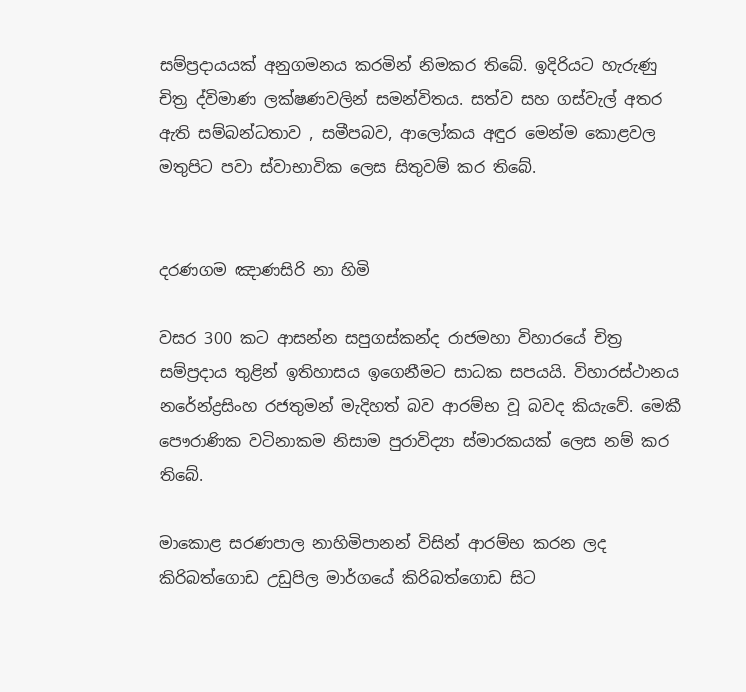සම්ප්‍රදායයක් අනුගමනය කරමින් නිමකර තිබේ. ඉදිරියට හැරුණු චිත්‍ර ද්විමාණ ලක්ෂණවලින් සමන්විතය. සත්ව සහ ගස්වැල් අතර ඇති සම්බන්ධතාව , සමීපබව, ආලෝකය අඳුර මෙන්ම කොළවල මතුපිට පවා ස්වාභාවික ලෙස සිතුවම් කර තිබේ.


දරණගම ඤාණසිරි නා හිමි

වසර 300 කට ආසන්න සපුගස්කන්ද රාජමහා විහාරයේ චිත්‍ර සම්ප්‍රදාය තුළින් ඉතිහාසය ඉගෙනීමට සාධක සපයයි. විහාරස්ථානය නරේන්ද්‍රසිංහ රජතුමන් මැදිහත් බව ආරම්භ වූ බවද කියැවේ. මෙකී පෞරාණික වටිනාකම නිසාම පුරාවිද්‍යා ස්මාරකයක් ලෙස නම් කර තිබේ.

මාකොළ සරණපාල නාහිමිපානන් විසින් ආරම්භ කරන ලද කිරිබත්ගොඩ උඩුපිල මාර්ගයේ කිරිබත්ගොඩ සිට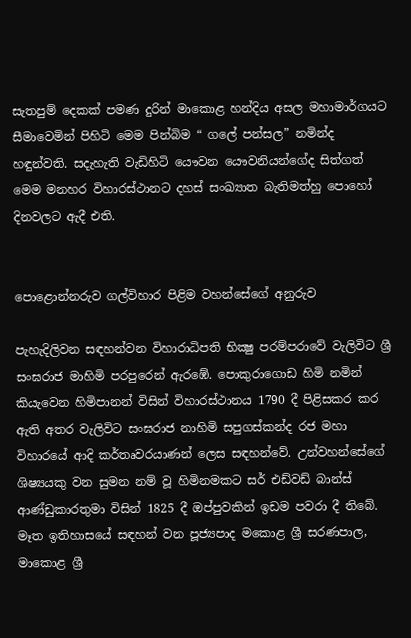සැතපුම් දෙකක් පමණ දුරින් මාකොළ හන්දිය අසල මහාමාර්ගයට සීමාවෙමින් පිහිටි මෙම පින්බිම “ ගලේ පන්සල” නමින්ද හඳුන්වති. සදැහැති වැඩිහිටි යෞවන යෞවනියන්ගේද සිත්ගත් මෙම මනහර විහාරස්ථානට දහස් සංඛ්‍යාත බැතිමත්හු පොහෝ දිනවලට ඇදී එති.


පොළොන්නරුව ගල්විහාර පිළිම වහන්සේගේ අනුරුව

පැහැදිලිවන සඳහන්වන විහාරාධිපති භික්‍ෂු පරම්පරාවේ වැලිවිට ශ්‍රී සංඝරාජ මාහිමි පරපුරෙන් ඇරඹේ. පොකුරාගොඩ හිමි නමින් කියැවෙන හිමිපානන් විසින් විහාරස්ථානය 1790 දී පිළිසකර කර ඇති අතර වැලිවිට සංඝරාජ නාහිමි සපුගස්කන්ද රජ මහා විහාරයේ ආදි කර්තෘවරයාණන් ලෙස සඳහන්වේ. උන්වහන්සේගේ ශිෂ්‍යයකු වන සුමන නම් වූ හිමිනමකට සර් එඩ්වඩ් බාන්ස් ආණ්ඩුකාරතුමා විසින් 1825 දී ඔප්පුවකින් ඉඩම පවරා දී තිබේ. මෑත ඉතිහාසයේ සඳහන් වන පූජ්‍යපාද මකොළ ශ්‍රී සරණපාල, මාකොළ ශ්‍රී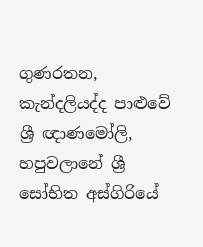ගුණරතන, කැන්දලියද්ද පාළුවේ ශ්‍රී ඥාණමෝලි, හපුවලානේ ශ්‍රී සෝභිත අස්ගිරියේ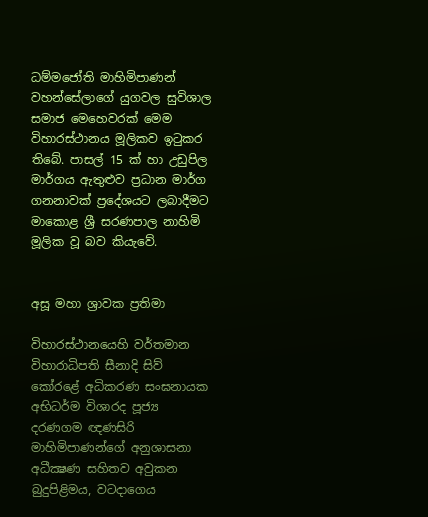ධම්මජෝති මාහිමිපාණන් වහන්සේලාගේ යුගවල සුවිශාල සමාජ මෙහෙවරක් මෙම විහාරස්ථානය මූලිකව ඉටුකර තිබේ. පාසල් 15 ක් හා උඩුපිල මාර්ගය ඇතුළුව ප්‍රධාන මාර්ග ගනනාවක් ප්‍රදේශයට ලබාදීමට මාකොළ ශ්‍රී සරණපාල නාහිමි මූලික වූ බව කියැවේ.


අසූ මහා ශ්‍රාවක ප්‍රතිමා

විහාරස්ථානයෙහි වර්තමාන විහාරාධිපති සීනාදි සිව් කෝරළේ අධිකරණ සංඝනායක අභිධර්ම විශාරද පූජ්‍ය දරණගම ඥණසිරි මාහිමිපාණන්ගේ අනුශාසනා අධීක්‍ෂණ සහිතව අවුකන බුදුපිළිමය, වටදාගෙය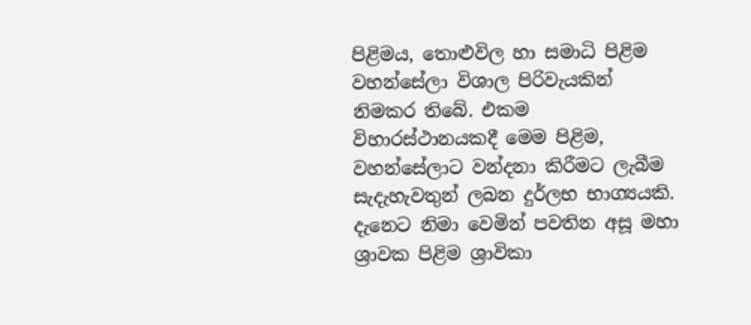පිළිමය, තොළුවිල හා සමාධි පිළිම වහන්සේලා විශාල පිරිවැයකින් නිමකර තිබේ. එකම විහාරස්ථානයකදී මෙම පිළිම, වහන්සේලාට වන්දනා කිරීමට ලැබීම සැදැහැවතුන් ලබන දුර්ලභ භාග්‍යයකි. දැනෙට නිමා වෙමින් පවතින අසූ මහා ශ්‍රාවක පිළිම ශ්‍රාවිකා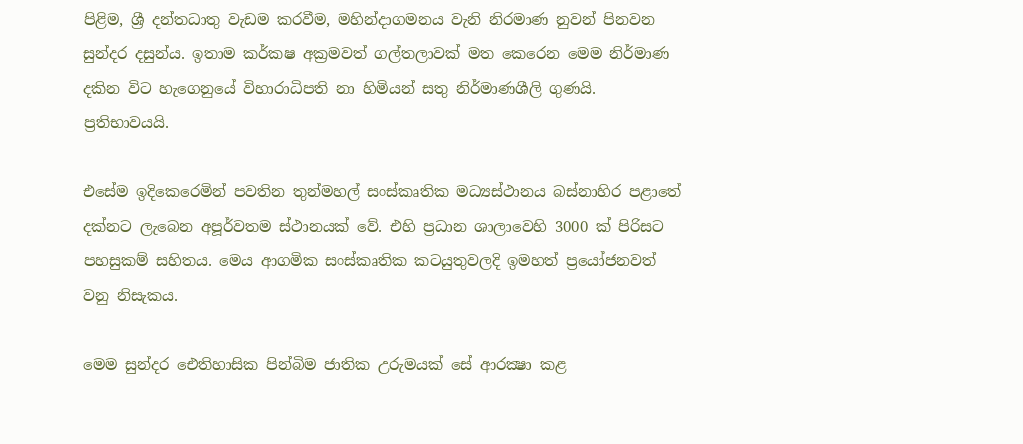පිළිම, ශ්‍රී දන්තධාතු වැඩම කරවීම, මහින්දාගමනය වැනි නිරමාණ නුවන් පිනවන සුන්දර දසුන්ය. ඉතාම කර්කෂ අක්‍රමවත් ගල්තලාවක් මත කෙරෙන මෙම නිර්මාණ දකින විට හැගෙනුයේ විහාරාධිපති නා හිමියන් සතු නිර්මාණශීලි ගුණයි. ප්‍රතිභාවයයි.

එසේම ඉදිකෙරෙමින් පවතින තුන්මහල් සංස්කෘතික මධ්‍යස්ථානය බස්නාහිර පළාතේ දක්නට ලැබෙන අපූර්වතම ස්ථානයක් වේ. එහි ප්‍රධාන ශාලාවෙහි 3000 ක් පිරිසට පහසුකම් සහිතය. මෙය ආගමික සංස්කෘතික කටයුතුවලදි ඉමහත් ප්‍රයෝජනවත් වනු නිසැකය.

මෙම සුන්දර ඓතිහාසික පින්බිම ජාතික උරුමයක් සේ ආරක්‍ෂා කළ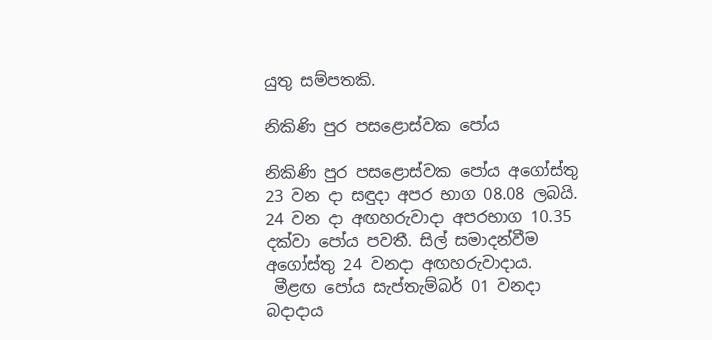යුතු සම්පතකි.

නිකිණි පුර පසළොස්වක පෝය

නිකිණි පුර පසළොස්වක පෝය අගෝස්තු 23 වන දා සඳුදා අපර භාග 08.08 ලබයි.
24 වන දා අඟහරුවාදා අපරභාග 10.35 දක්වා පෝය පවතී. සිල් සමාදන්වීම අගෝස්තු 24 වනදා අඟහරුවාදාය.
 මීළඟ පෝය සැප්තැම්බර් 01 වනදා බදාදාය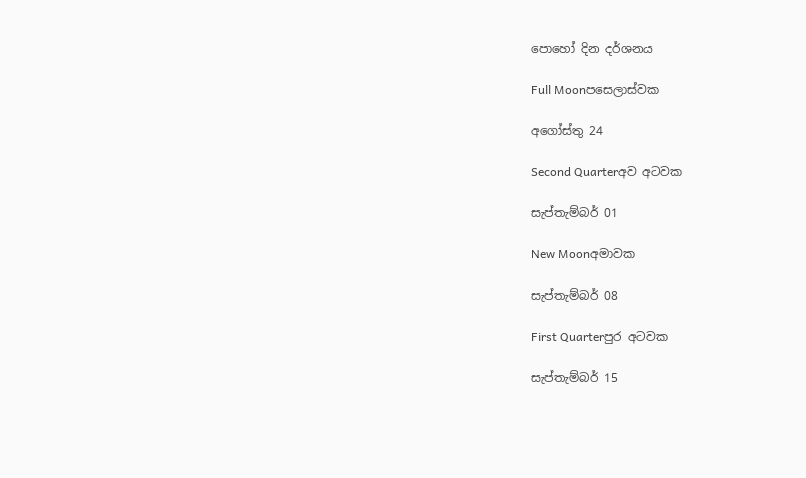පොහෝ දින දර්ශනය

Full Moonපසෙලාස්වක

අගෝස්තු 24

Second Quarterඅව අටවක

සැප්තැම්බර් 01

New Moonඅමාවක

සැප්තැම්බර් 08

First Quarterපුර අටවක

සැප්තැම්බර් 15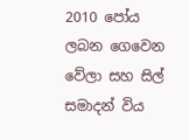2010 පෝය ලබන ගෙවෙන වේලා සහ සිල් සමාදන් විය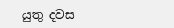යුතු දවස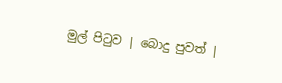මුල් පිටුව | බොදු පුවත් |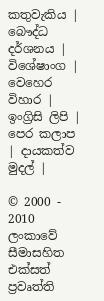කතුවැකිය | බෞද්ධ දර්ශනය | විශේෂාංග | වෙහෙර විහාර | ඉංග්‍රිසි ලිපි | පෙර කලාප | දායකත්ව මුදල් |

© 2000 - 2010 ලංකාවේ සීමාසහිත එක්සත් ප්‍රවෘත්ති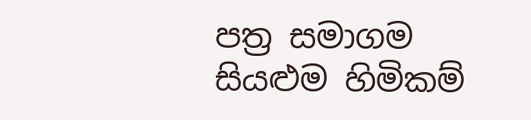පත්‍ර සමාගම
සියළුම හිමිකම්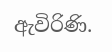ඇවිරිණි.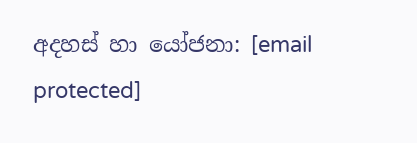අදහස් හා යෝජනා: [email protected]